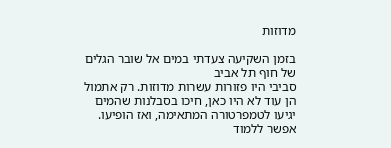מדוזות

בזמן השקיעה צעדתי במים אל שובר הגלים של חוף תל אביב
סביבי היו פזורות עשרות מדוזות. רק אתמול הן עוד לא היו כאן, חיכו בסבלנות שהמים יגיעו לטמפרטורה המתאימה, ואז הופיעו. אפשר ללמוד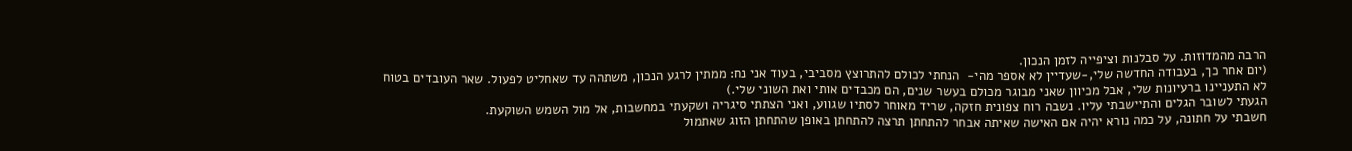הרבה מהמדוזות. על סבלנות וציפייה לזמן הנכון.
(יום אחר כך, בעבודה החדשה שלי,-שעדיין לא אספר מהי-  הנחתי לכולם להתרוצץ מסביבי, בעוד אני נח: ממתין לרגע הנכון, משתהה עד שאחליט לפעול. שאר העובדים בטוח לא התעניינו ברעיונות שלי, אבל מכיוון שאני מבוגר מכולם בעשר שנים, הם מכבדים אותי ואת השוני שלי.)
הגעתי לשובר הגלים והתיישבתי עליו. נשבה רוח צפונית חזקה, שריד מאוחר לסתיו שגווע, ואני הצתתי סיגריה ושקעתי במחשבות, אל מול השמש השוקעת.
חשבתי על חתונה, על כמה נורא יהיה אם האישה שאיתה אבחר להתחתן תרצה להתחתן באופן שהתחתן הזוג שאתמול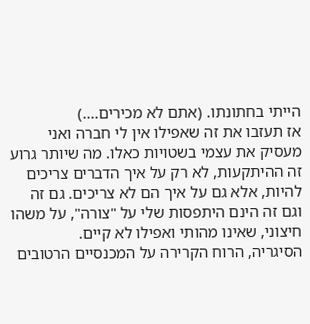הייתי בחתונתו. (אתם לא מכירים....)
אז תעזבו את זה שאפילו אין לי חברה ואני מעסיק את עצמי בשטויות כאלו. מה שיותר גרוע זה ההיתקעות, לא רק על איך הדברים צריכים להיות, אלא גם על איך הם לא צריכים. גם זה וגם זה הינם היתפסות שלי על "צורה", על משהו חיצוני, שאינו מהותי ואפילו לא קיים.
הסיגריה, הרוח הקרירה על המכנסיים הרטובים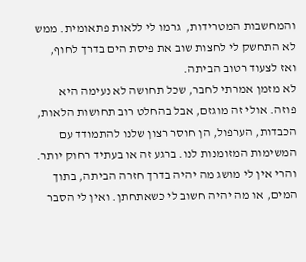והמחשבות המטרידות,  גרמו לי ללאות פתאומית. ממש לא התחשק לי לחצות שוב את פיסת הים בדרך לחוף, ואז לצעוד רטוב הביתה.
לא מזמן אמרתי לחבר, שכל תחושה לא נעימה היא פוזה. אולי זה מוגזם, אבל בהחלט רוב תחושות הלאות, הכבדות, הערפול, הן חוסר רצון שלנו להתמודד עם המשימות המזומנות לנו. ברגע זה או בעתיד רחוק יותר. והרי אין לי מושג מה יהיה בדרך חזרה הביתה, בתוך המים, או מה יהיה חשוב לי כשאתחתן. ואין לי הסבר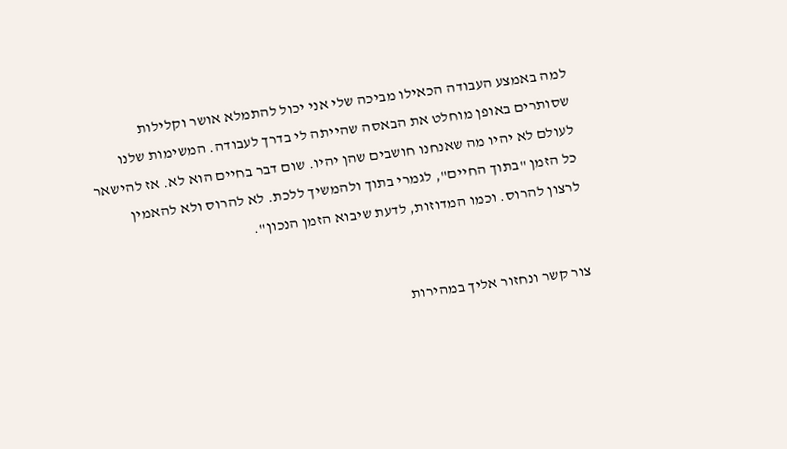למה באמצע העבודה הכאילו מביכה שלי אני יכול להתמלא אושר וקלילות שסותרים באופן מוחלט את הבאסה שהייתה לי בדרך לעבודה. המשימות שלנו לעולם לא יהיו מה שאנחנו חושבים שהן יהיו. שום דבר בחיים הוא לא. אז להישאר כל הזמן "בתוך החיים", לגמרי בתוך ולהמשיך ללכת. לא להרוס ולא להאמין לרצון להרוס. וכמו המדוזות, לדעת שיבוא הזמן הנכון".


צור קשר ונחזור אליך במהירות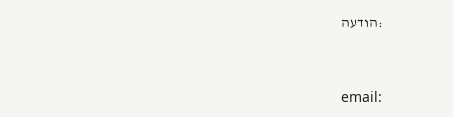:הודעה


email: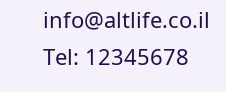info@altlife.co.il Tel: 12345678